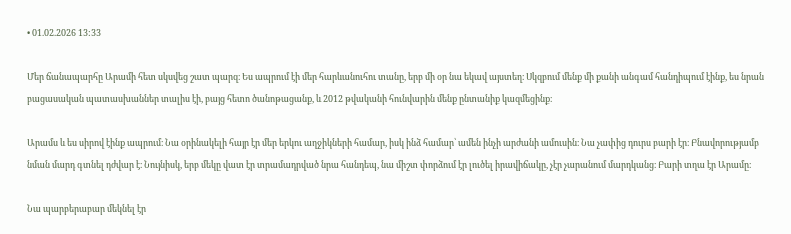• 01.02.2026 13:33

Մեր ճանապարհը Արամի հետ սկսվեց շատ պարզ։ Ես ապրում էի մեր հարևանուհու տանը, երբ մի օր նա եկավ այստեղ։ Սկզբում մենք մի քանի անգամ հանդիպում էինք, ես նրան բացասական պատասխաններ տալիս էի, բայց հետո ծանոթացանք, և 2012 թվականի հունվարին մենք ընտանիք կազմեցինք։

Արամս և ես սիրով էինք ապրում։ Նա օրինակելի հայր էր մեր երկու աղջիկների համար, իսկ ինձ համար՝ ամեն ինչի արժանի ամուսին։ Նա չափից դուրս բարի էր։ Բնավորությամբ նման մարդ գտնել դժվար է։ Նույնիսկ, երբ մեկը վատ էր տրամադրված նրա հանդեպ, նա միշտ փորձում էր լուծել իրավիճակը, չէր չարանում մարդկանց։ Բարի տղա էր Արամը։

Նա պարբերաբար մեկնել էր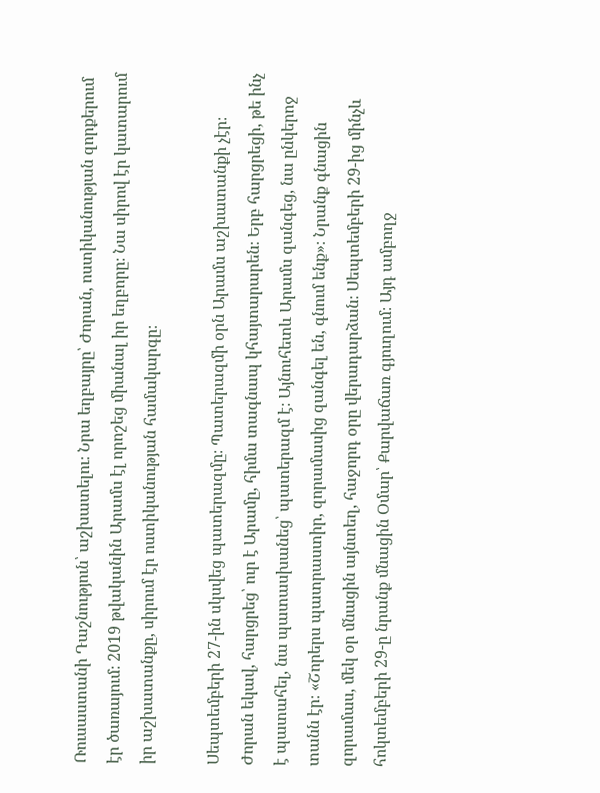Ռուսաստանի Դաշնություն՝ աշխատելու։ Նրա եղբայրը՝ Ժորան, ոստիկանության զորքերում էր ծառայում։ 2019 թվականին Արամս էլ որոշեց միանալ իր եղբորը։ Նա սիրով էր կատարում իր աշխատանքը, սիրում էր ոստիկանության համակարգը։

Սեպտեմբերի 27-ին սկսվեց պատերազմը։ Պատերազմի օրն Արամս աշխատանքի չէր։ Ժորան եկավ, հարցրեց՝ ուր է Արամը, հիմա տագնապ կհայտարարեն։ Երբ հարցրեցի, թե ինչ է պատահել, նա պատասխանեց՝ պատերազմ է։ Այնուհետև Արամս զանգեց, նա ընկերոջ տանն էր։ «Շորերս պատրաստիր, զորամասից զանգել են, գնում ենք»։ Նրանք գնացին զորամաս, մեկ օր մնացին այնտեղ, հաջորդ օրը վերադարձան։ Սեպտեմբերի 29-ից մինչև հոկտեմբերի 29-ը նրանք մնացին Օմար՝ Քարվաճառ գյուղում։ Այդ ամբողջ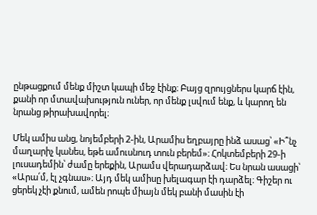ընթացքում մենք միշտ կապի մեջ էինք։ Բայց զրույցներս կարճ էին, քանի որ մտավախություն ուներ, որ մենք լսվում ենք, և կարող են նրանց թիրախավորել։

Մեկ ամիս անց, նոյեմբերի 2-ին, Արամիս եղբայրը ինձ ասաց՝ «Ի՞նչ մաղարիչ կանես, եթե ամուսնուդ տուն բերեմ»։ Հոկտեմբերի 29-ի լուսադեմին՝ ժամը երեքին, Արամս վերադարձավ։ Ես նրան ասացի՝ «Արա՛մ, էլ չգնաս»։ Այդ մեկ ամիսը խելագար էի դարձել։ Գիշեր ու ցերեկ չէի քնում, ամեն րոպե միայն մեկ բանի մասին էի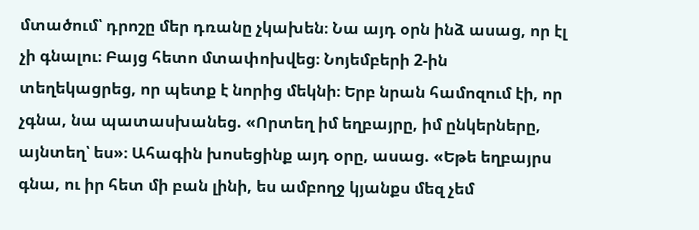մտածում՝ դրոշը մեր դռանը չկախեն։ Նա այդ օրն ինձ ասաց, որ էլ չի գնալու։ Բայց հետո մտափոխվեց։ Նոյեմբերի 2-ին տեղեկացրեց, որ պետք է նորից մեկնի։ Երբ նրան համոզում էի, որ չգնա, նա պատասխանեց. «Որտեղ իմ եղբայրը, իմ ընկերները, այնտեղ՝ ես»։ Ահագին խոսեցինք այդ օրը, ասաց. «Եթե եղբայրս գնա, ու իր հետ մի բան լինի, ես ամբողջ կյանքս մեզ չեմ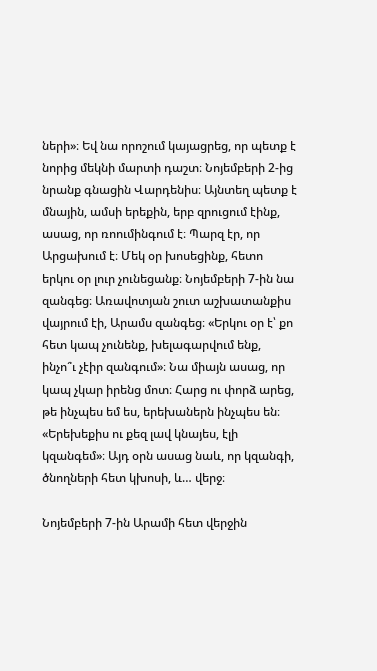ների»։ Եվ նա որոշում կայացրեց, որ պետք է նորից մեկնի մարտի դաշտ։ Նոյեմբերի 2-ից նրանք գնացին Վարդենիս։ Այնտեղ պետք է մնային, ամսի երեքին, երբ զրուցում էինք, ասաց, որ ռոումինգում է։ Պարզ էր, որ Արցախում է։ Մեկ օր խոսեցինք, հետո երկու օր լուր չունեցանք։ Նոյեմբերի 7-ին նա զանգեց։ Առավոտյան շուտ աշխատանքիս վայրում էի, Արամս զանգեց։ «Երկու օր է՝ քո հետ կապ չունենք, խելագարվում ենք, ինչո՞ւ չէիր զանգում»։ Նա միայն ասաց, որ կապ չկար իրենց մոտ։ Հարց ու փորձ արեց, թե ինչպես եմ ես, երեխաներն ինչպես են։ «Երեխեքիս ու քեզ լավ կնայես, էլի կզանգեմ»։ Այդ օրն ասաց նաև, որ կզանգի, ծնողների հետ կխոսի, և… վերջ։

Նոյեմբերի 7-ին Արամի հետ վերջին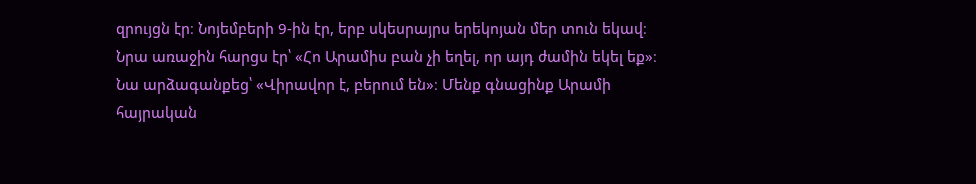զրույցն էր։ Նոյեմբերի 9-ին էր, երբ սկեսրայրս երեկոյան մեր տուն եկավ։ Նրա առաջին հարցս էր՝ «Հո Արամիս բան չի եղել, որ այդ ժամին եկել եք»։ Նա արձագանքեց՝ «Վիրավոր է, բերում են»։ Մենք գնացինք Արամի հայրական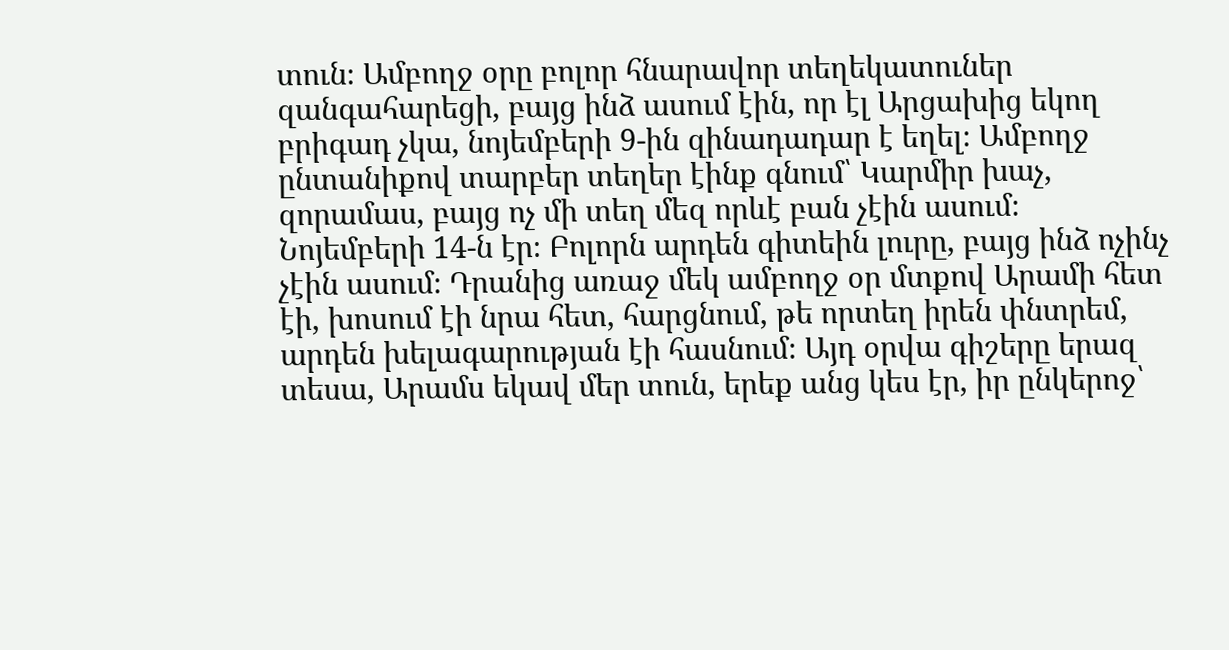տուն։ Ամբողջ օրը բոլոր հնարավոր տեղեկատուներ զանգահարեցի, բայց ինձ ասում էին, որ էլ Արցախից եկող բրիգադ չկա, նոյեմբերի 9-ին զինադադար է եղել։ Ամբողջ ընտանիքով տարբեր տեղեր էինք գնում՝ Կարմիր խաչ, զորամաս, բայց ոչ մի տեղ մեզ որևէ բան չէին ասում։ Նոյեմբերի 14-ն էր։ Բոլորն արդեն գիտեին լուրը, բայց ինձ ոչինչ չէին ասում։ Դրանից առաջ մեկ ամբողջ օր մտքով Արամի հետ էի, խոսում էի նրա հետ, հարցնում, թե որտեղ իրեն փնտրեմ, արդեն խելագարության էի հասնում։ Այդ օրվա գիշերը երազ տեսա, Արամս եկավ մեր տուն, երեք անց կես էր, իր ընկերոջ՝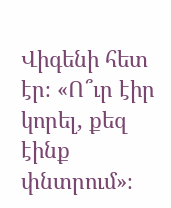Վիգենի հետ էր։ «Ո՞ւր էիր կորել, քեզ էինք փնտրում»։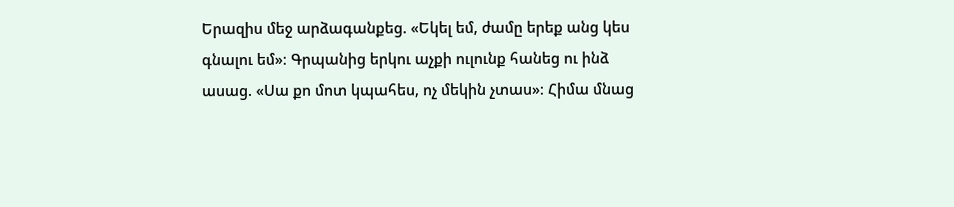Երազիս մեջ արձագանքեց. «Եկել եմ, ժամը երեք անց կես գնալու եմ»։ Գրպանից երկու աչքի ուլունք հանեց ու ինձ ասաց. «Սա քո մոտ կպահես, ոչ մեկին չտաս»։ Հիմա մնաց